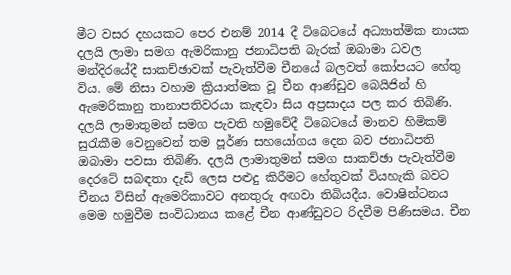මීට වසර දහයකට පෙර එනම් 2014 දී ටිබෙටයේ අධ්‍යාත්මික නායක දලයි ලාමා සමග ඇමරිකානු ජනාධිපති බැරක් ඔබාමා ධවල මන්දිරයේදී සාකච්ඡාවක් පැවැත්වීම චීනයේ බලවත් කෝපයට හේතු විය. මේ නිසා වහාම ක්‍රියාත්මක වූ චීන ආණ්ඩුව බෙයිජින් හි ඇමෙරිකානු තානාපතිවරයා කැඳවා සිය අප්‍රසාදය පල කර තිබිණි. දලයි ලාමාතුමන් සමග පැවති හමුවේදී ටිබෙටයේ මානව හිමිකම් සුරැකීම වෙනුවෙන් තම පූර්ණ සහයෝගය දෙන බව ජනාධිපති ඔබාමා පවසා තිබිණි. දලයි ලාමාතුමන් සමග සාකච්ඡා පැවැත්වීම දෙරටේ සබඳතා දැඩි ලෙස පළුදු කිරීමට හේතුවක් වියහැකි බවට චීනය විසින් ඇමෙරිකාවට අනතුරු අඟවා තිබියදීය. වොෂින්ටනය මෙම හමුවීම සංවිධානය කළේ චීන ආණ්ඩුවට රිදවීම පිණිසමය. චීන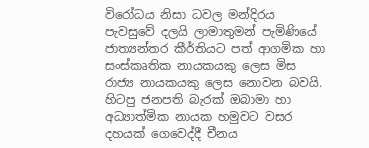විරෝධය නිසා ධවල මන්දිරය පැවසුවේ දලයි ලාමාතුමන් පැමිණියේ ජාත්‍යන්තර කීර්තියට පත් ආගමික හා සංස්කෘතික නායකයකු ලෙස මිස රාජ්‍ය නායකයකු ලෙස නොවන බවයි. හිටපු ජනපති බැරක් ඔබාමා හා අධ්‍යාත්මික නායක හමුවට වසර දහයක් ගෙවෙද්දී චීනය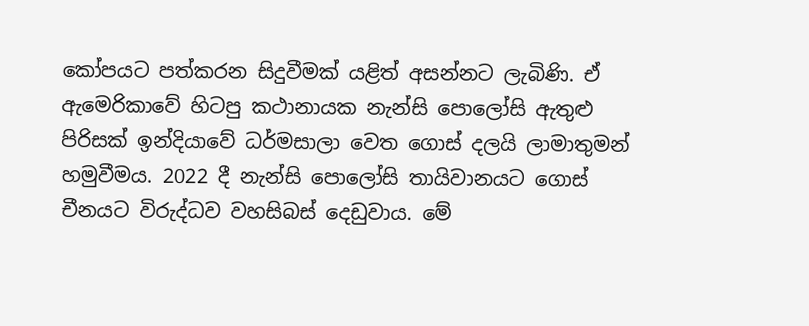කෝපයට පත්කරන සිදුවීමක් යළිත් අසන්නට ලැබිණි. ඒ ඇමෙරිකාවේ හිටපු කථානායක නැන්සි පොලෝසි ඇතුළු පිරිසක් ඉන්දියාවේ ධර්මසාලා වෙත ගොස් දලයි ලාමාතුමන් හමුවීමය. 2022 දී නැන්සි පොලෝසි තායිවානයට ගොස් චීනයට විරුද්ධව වහසිබස් දෙඩුවාය. මේ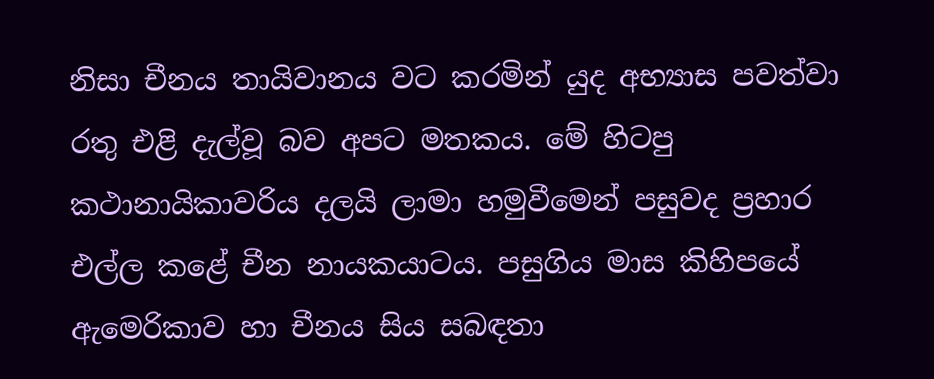නිසා චීනය තායිවානය වට කරමින් යුද අභ්‍යාස පවත්වා රතු එළි දැල්වූ බව අපට මතකය. මේ හිටපු කථානායිකාවරිය දලයි ලාමා හමුවීමෙන් පසුවද ප්‍රහාර එල්ල කළේ චීන නායකයාටය. පසුගිය මාස කිහිපයේ ඇමෙරිකාව හා චීනය සිය සබඳතා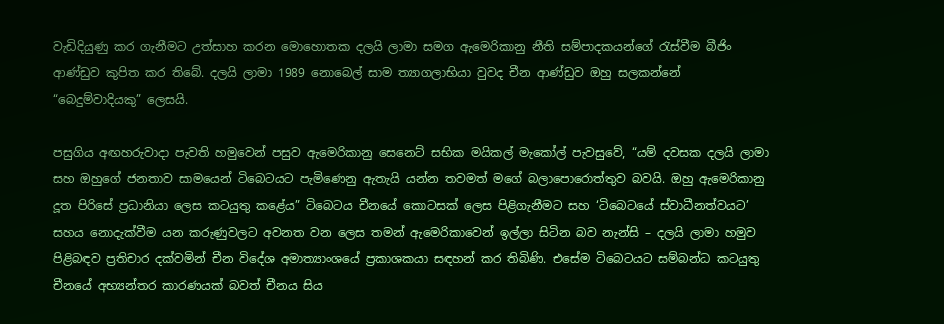වැඩිදියුණු කර ගැනීමට උත්සාහ කරන මොහොතක දලයි ලාමා සමග ඇමෙරිකානු නීති සම්පාදකයන්ගේ රැස්වීම බීජිං ආණ්ඩුව කුපිත කර තිබේ. දලයි ලාමා 1989 නොබෙල් සාම ත්‍යාගලාභියා වුවද චීන ආණ්ඩුව ඔහු සලකන්නේ “බෙදුම්වාදියකු” ලෙසයි.

පසුගිය අඟහරුවාදා පැවති හමුවෙන් පසුව ඇමෙරිකානු සෙනෙට් සභික මයිකල් මැකෝල් පැවසුවේ, “යම් දවසක දලයි ලාමා සහ ඔහුගේ ජනතාව සාමයෙන් ටිබෙටයට පැමිණෙනු ඇතැයි යන්න තවමත් මගේ බලාපොරොත්තුව බවයි. ඔහු ඇමෙරිකානු දූත පිරිසේ ප්‍රධානියා ලෙස කටයුතු කළේය” ටිබෙටය චීනයේ කොටසක් ලෙස පිළිගැනීමට සහ ‘ටිබෙටයේ ස්වාධීනත්වයට’ සහය නොදැක්වීම යන කරුණුවලට අවනත වන ලෙස තමන් ඇමෙරිකාවෙන් ඉල්ලා සිටින බව නැන්සි – දලයි ලාමා හමුව පිළිබඳව ප්‍රතිචාර දක්වමින් චීන විදේශ අමාත්‍යාංශයේ ප්‍රකාශකයා සඳහන් කර තිබිණි. එසේම ටිබෙටයට සම්බන්ධ කටයුතු චීනයේ අභ්‍යන්තර කාරණයක් බවත් චීනය සිය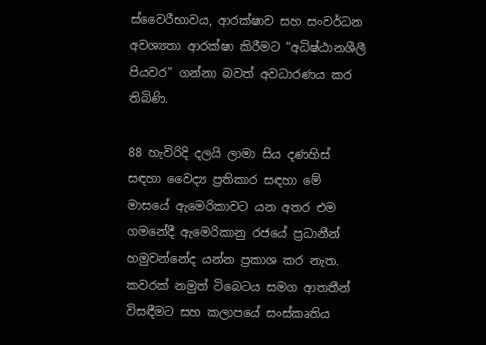ස්වෛරීභාවය, ආරක්ෂාව සහ සංවර්ධන අවශ්‍යතා ආරක්ෂා කිරීමට “අධිෂ්ඨානශීලී පියවර” ගන්නා බවත් අවධාරණය කර තිබිණි.

88 හැවිරිදි දලයි ලාමා සිය දණහිස් සඳහා වෛද්‍ය ප්‍රතිකාර සඳහා මේ මාසයේ ඇමෙරිකාවට යන අතර එම ගමනේදී ඇමෙරිකානු රජයේ ප්‍රධානීන් හමුවන්නේද යන්න ප්‍රකාශ කර නැත. කවරක් නමුත් ටිබෙටය සමග ආතතීන් විසඳීමට සහ කලාපයේ සංස්කෘතිය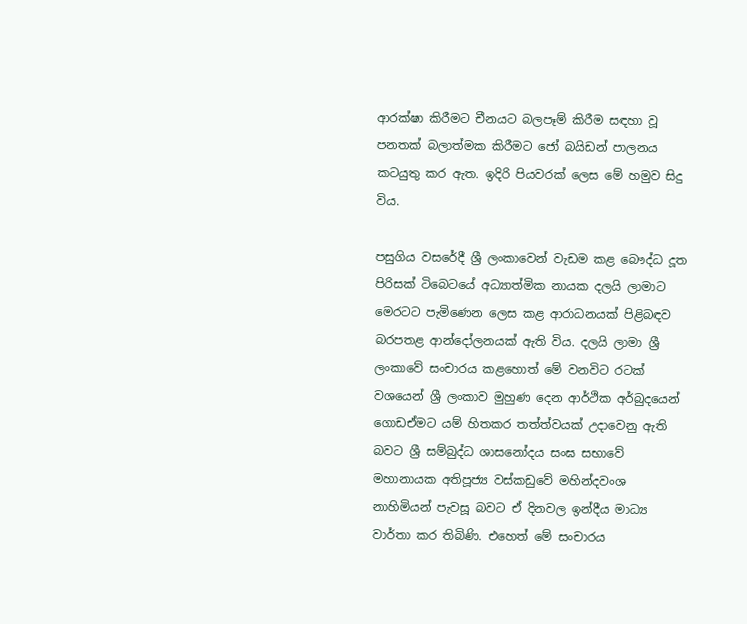ආරක්ෂා කිරීමට චීනයට බලපෑම් කිරීම සඳහා වූ පනතක් බලාත්මක කිරීමට ජෝ බයිඩන් පාලනය කටයුතු කර ඇත. ඉදිරි පියවරක් ලෙස මේ හමුව සිදු විය.

පසුගිය වසරේදී ශ්‍රී ලංකාවෙන් වැඩම කළ බෞද්ධ දූත පිරිසක් ටිබෙටයේ අධ්‍යාත්මික නායක දලයි ලාමාට මෙරටට පැමිණෙන ලෙස කළ ආරාධනයක් පිළිබඳව බරපතළ ආන්දෝලනයක් ඇති විය. දලයි ලාමා ශ්‍රී ලංකාවේ සංචාරය කළහොත් මේ වනවිට රටක් වශයෙන් ශ්‍රී ලංකාව මුහුණ දෙන ආර්ථික අර්බුදයෙන් ගොඩඒමට යම් හිතකර තත්ත්වයක් උදාවෙනු ඇති බවට ශ්‍රී සම්බුද්ධ ශාසනෝදය සංඝ සභාවේ මහානායක අතිපූජ්‍ය වස්කඩුවේ මහින්දවංශ නාහිමියන් පැවසූ බවට ඒ දිනවල ඉන්දීය මාධ්‍ය වාර්තා කර තිබිණි. එහෙත් මේ සංචාරය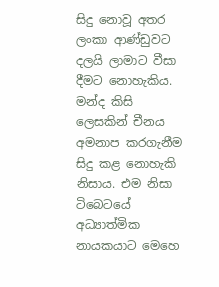සිදු නොවූ අතර ලංකා ආණ්ඩුවට දලයි ලාමාට වීසා දීමට නොහැකිය. මන්ද කිසි ලෙසකින් චීනය අමනාප කරගැනීම සිදු කළ නොහැකි නිසාය. එම නිසා ටිබෙටයේ අධ්‍යාත්මික නායකයාට මෙහෙ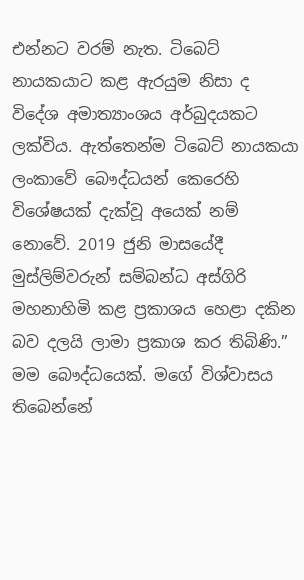එන්නට වරම් නැත. ටිබෙට් නායකයාට කළ ඇරයුම නිසා ද විදේශ අමාත්‍යාංශය අර්බුදයකට ලක්විය. ඇත්තෙන්ම ටිබෙට් නායකයා ලංකාවේ බෞද්ධයන් කෙරෙහි විශේෂයක් දැක්වූ අයෙක් නම් නොවේ. 2019 ජුනි මාසයේදී මුස්ලිම්වරුන් සම්බන්ධ අස්ගිරි මහනාහිමි කළ ප්‍රකාශය හෙළා දකින බව දලයි ලාමා ප්‍රකාශ කර තිබිණි.” මම බෞද්ධයෙක්. මගේ විශ්වාසය තිබෙන්නේ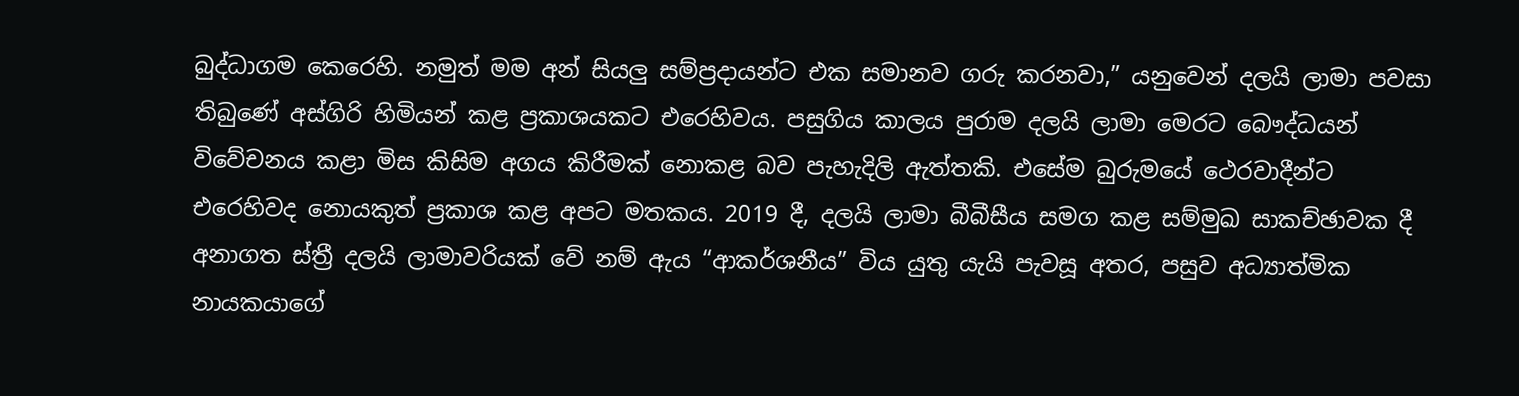බුද්ධාගම කෙරෙහි. නමුත් මම අන් සියලු සම්ප්‍රදායන්ට එක සමානව ගරු කරනවා,” යනුවෙන් දලයි ලාමා පවසා තිබුණේ අස්ගිරි හිමියන් කළ ප්‍රකාශයකට එරෙහිවය. පසුගිය කාලය පුරාම දලයි ලාමා මෙරට බෞද්ධයන් විවේචනය කළා මිස කිසිම අගය කිරීමක් නොකළ බව පැහැදිලි ඇත්තකි. එසේම බුරුමයේ ථෙරවාදීන්ට එරෙහිවද නොයකුත් ප්‍රකාශ කළ අපට මතකය. 2019 දී, දලයි ලාමා බීබීසීය සමග කළ සම්මුඛ සාකච්ඡාවක දී අනාගත ස්ත්‍රී දලයි ලාමාවරියක් වේ නම් ඇය “ආකර්ශනීය” විය යුතු යැයි පැවසූ අතර, පසුව අධ්‍යාත්මික නායකයාගේ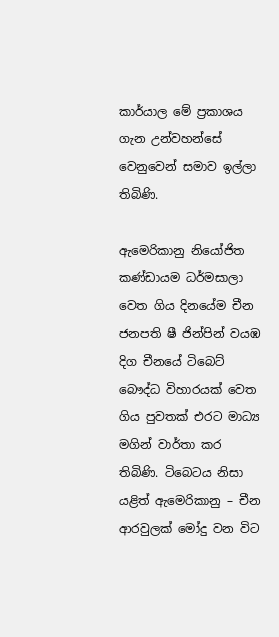කාර්යාල මේ ප්‍රකාශය ගැන උන්වහන්සේ වෙනුවෙන් සමාව ඉල්ලා තිබිණි.

ඇමෙරිකානු නියෝජිත කණ්ඩායම ධර්මසාලා වෙත ගිය දිනයේම චීන ජනපති ෂී ජින්පින් වයඹ දිග චීනයේ ටිබෙට් බෞද්ධ විහාරයක් වෙත ගිය පුවතක් එරට මාධ්‍ය මගින් වාර්තා කර තිබිණි. ටිබෙටය නිසා යළිත් ඇමෙරිකානු – චීන ආරවුලක් මෝදු වන විට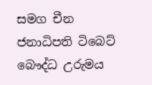සමග චීන ජනාධිපති ටිබෙට් බෞද්ධ උරුමය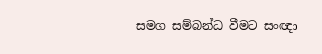සමග සම්බන්ධ වීමට සංඥා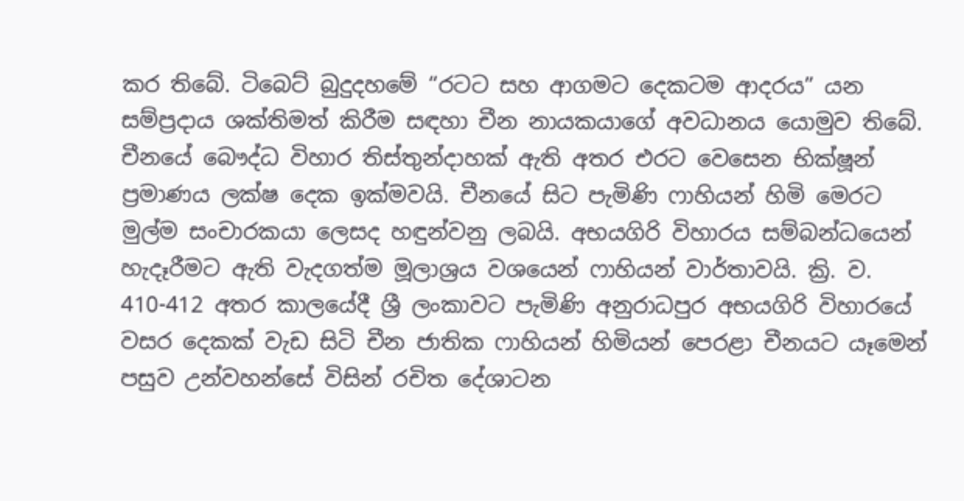කර තිබේ. ටිබෙට් බුදුදහමේ “රටට සහ ආගමට දෙකටම ආදරය” යන සම්ප්‍රදාය ශක්තිමත් කිරීම සඳහා චීන නායකයාගේ අවධානය යොමුව තිබේ. චීනයේ බෞද්ධ විහාර තිස්තුන්දාහක් ඇති අතර එරට වෙසෙන භික්ෂූන් ප්‍රමාණය ලක්ෂ දෙක ඉක්මවයි. චීනයේ සිට පැමිණි ෆාහියන් හිමි මෙරට මුල්ම සංචාරකයා ලෙසද හඳුන්වනු ලබයි. අභයගිරි විහාරය සම්බන්ධයෙන් හැදෑරීමට ඇති වැදගත්ම මූලාශ්‍රය වශයෙන් ෆාහියන් වාර්තාවයි. ක්‍රි. ව. 410-412 අතර කාලයේදී ශ්‍රී ලංකාවට පැමිණි අනුරාධපුර අභයගිරි විහාරයේ වසර දෙකක් වැඩ සිටි චීන ජාතික ෆාහියන් හිමියන් පෙරළා චීනයට යෑමෙන් පසුව උන්වහන්සේ විසින් රචිත දේශාටන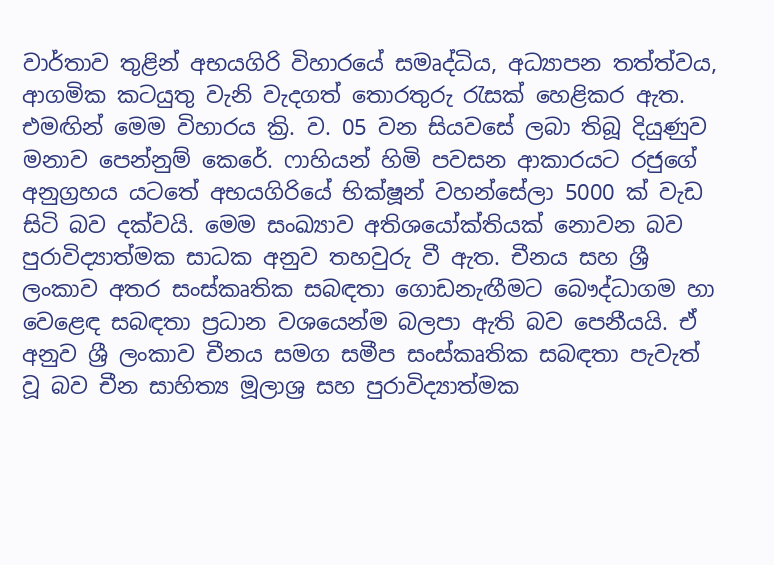වාර්තාව තුළින් අභයගිරි විහාරයේ සමෘද්ධිය, අධ්‍යාපන තත්ත්වය, ආගමික කටයුතු වැනි වැදගත් තොරතුරු රැසක් හෙළිකර ඇත. එමඟින් මෙම විහාරය ක්‍රි. ව. 05 වන සියවසේ ලබා තිබූ දියුණුව මනාව පෙන්නුම් කෙරේ. ෆාහියන් හිමි පවසන ආකාරයට රජුගේ අනුග්‍රහය යටතේ අභයගිරියේ භික්ෂූන් වහන්සේලා 5000 ක් වැඩ සිටි බව දක්වයි. මෙම සංඛ්‍යාව අතිශයෝක්තියක් නොවන බව පුරාවිද්‍යාත්මක සාධක අනුව තහවුරු වී ඇත. චීනය සහ ශ්‍රී ලංකාව අතර සංස්කෘතික සබඳතා ගොඩනැඟීමට බෞද්ධාගම හා වෙළෙඳ සබඳතා ප්‍රධාන වශයෙන්ම බලපා ඇති බව පෙනීයයි. ඒ අනුව ශ්‍රී ලංකාව චීනය සමග සමීප සංස්කෘතික සබඳතා පැවැත් වූ බව චීන සාහිත්‍ය මූලාශ්‍ර සහ පුරාවිද්‍යාත්මක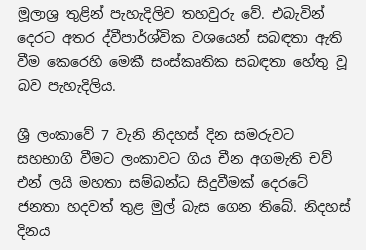මූලාශ්‍ර තුළින් පැහැදිලිව තහවුරු වේ. එබැවින් දෙරට අතර ද්වීපාර්ශ්වික වශයෙන් සබඳතා ඇති වීම කෙරෙහි මෙකී සංස්කෘතික සබඳතා හේතු වූ බව පැහැදිලිය.

ශ්‍රී ලංකාවේ 7 වැනි නිදහස් දින සමරුවට සහභාගි වීමට ලංකාවට ගිය චීන අගමැති චව් එන් ලයි මහතා සම්බන්ධ සිදුවීමක් දෙරටේ ජනතා හදවත් තුළ මුල් බැස ගෙන තිබේ. නිදහස් දිනය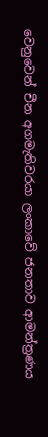වෙනුවෙන් චීන අගමැතිවරයා ලංකාවේ ජනතාව ආමන්ත්‍රණය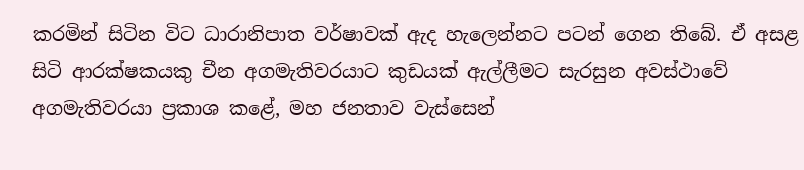කරමින් සිටින විට ධාරානිපාත වර්ෂාවක් ඇද හැලෙන්නට පටන් ගෙන තිබේ. ඒ අසළ සිටි ආරක්ෂකයකු චීන අගමැතිවරයාට කුඩයක් ඇල්ලීමට සැරසුන අවස්ථාවේ අගමැතිවරයා ප්‍රකාශ කළේ, මහ ජනතාව වැස්සෙන්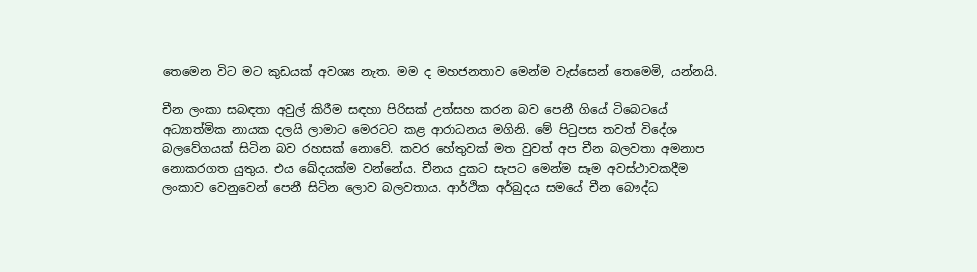තෙමෙන විට මට කුඩයක් අවශ්‍ය නැත. මම ද මහජනතාව මෙන්ම වැස්සෙන් තෙමෙමි, යන්නයි.

චීන ලංකා සබඳතා අවුල් කිරීම සඳහා පිරිසක් උත්සහ කරන බව පෙනී ගියේ ටිබෙටයේ අධ්‍යාත්මික නායක දලයි ලාමාට මෙරටට කළ ආරාධනය මගිනි. මේ පිටුපස තවත් විදේශ බලවේගයක් සිටින බව රහසක් නොවේ. කවර හේතුවක් මත වුවත් අප චීන බලවතා අමනාප නොකරගත යුතුය. එය ඛේදයක්ම වන්නේය. චීනය දුකට සැපට මෙන්ම සෑම අවස්ථාවකදීම ලංකාව වෙනුවෙන් පෙනී සිටින ලොව බලවතාය. ආර්ථික අර්බුදය සමයේ චීන බෞද්ධ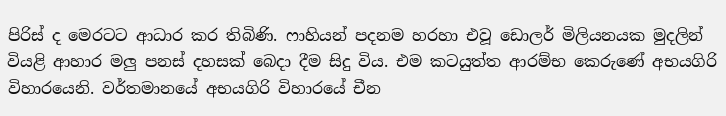පිරිස් ද මෙරටට ආධාර කර තිබිණි. ෆාහියන් පදනම හරහා එවූ ඩොලර් මිලියනයක මුදලින් වියළි ආහාර මලු පනස් දහසක් බෙදා දීම සිදු විය. එම කටයුත්ත ආරම්භ කෙරුණේ අභයගිරි විහාරයෙනි. වර්තමානයේ අභයගිරි විහාරයේ චීන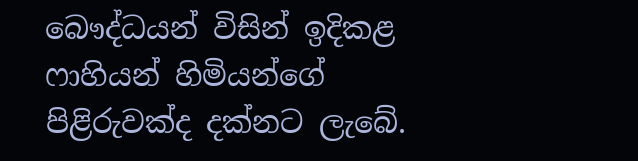බෞද්ධයන් විසින් ඉදිකළ ෆාහියන් හිමියන්ගේ පිළිරුවක්ද දක්නට ලැබේ.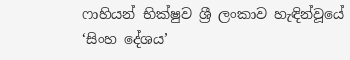ෆාහියන් භික්ෂුව ශ්‍රී ලංකාව හැඳින්වූයේ ‘සිංහ දේශය’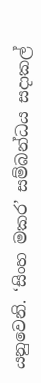යනුවෙනි. ‘සිංහ මකර’ සම්බන්ධය සදාකල්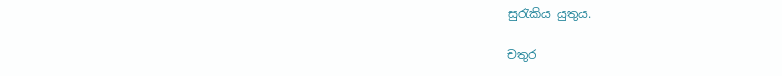සුරැකිය යුතුය.

චතුර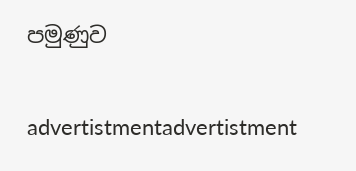පමුණුව

advertistmentadvertistment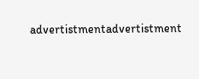advertistmentadvertistment